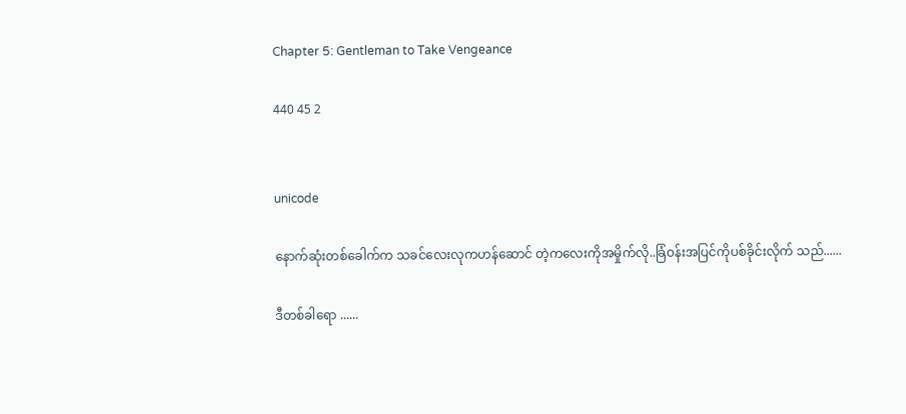Chapter 5: Gentleman to Take Vengeance

440 45 2


unicode

နောက်ဆုံးတစ်ခေါက်က သခင်လေးလုကဟန်ဆောင် တဲ့ကလေးကိုအမှိုက်လို..ခြံဝန်းအပြင်ကိုပစ်ခိုင်းလိုက် သည်......

ဒီတစ်ခါရော ......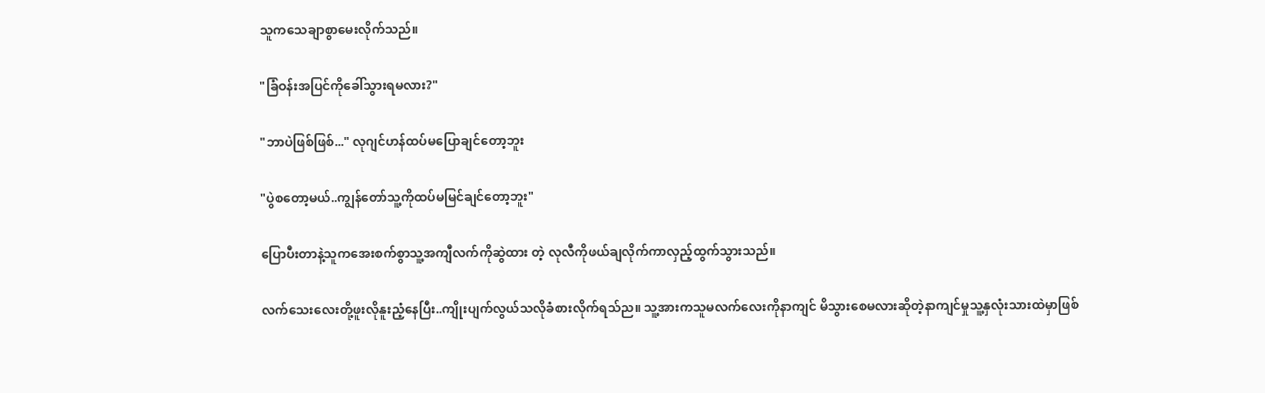သူကသေချာစွာမေးလိုက်သည်။

"ခြံဝန်းအပြင်ကိုခေါ်သွားရမလား?"

"ဘာပဲဖြစ်ဖြစ်..." လုဂျင်ဟန်ထပ်မပြောချင်တော့ဘူး

"ပွဲစတော့မယ်..ကျွန်တော်သူ့ကိုထပ်မမြင်ချင်တော့ဘူး"

ပြောပီးတာနဲ့သူကအေးစက်စွာသူ့အကျီလက်ကိုဆွဲထား တဲ့ လုလီကိုဖယ်ချလိုက်ကာလှည့်ထွက်သွားသည်။

လက်သေးလေးတို့ဖူးလိုနူးညံ့နေပြီး..ကျိုးပျက်လွယ်သလိုခံစားလိုက်ရသ်ည။ သူ့အားကသူမလက်လေးကိုနာကျင် မိသွားစေမလားဆိုတဲ့နာကျင်မှုသူ့နှလုံးသားထဲမှာဖြစ်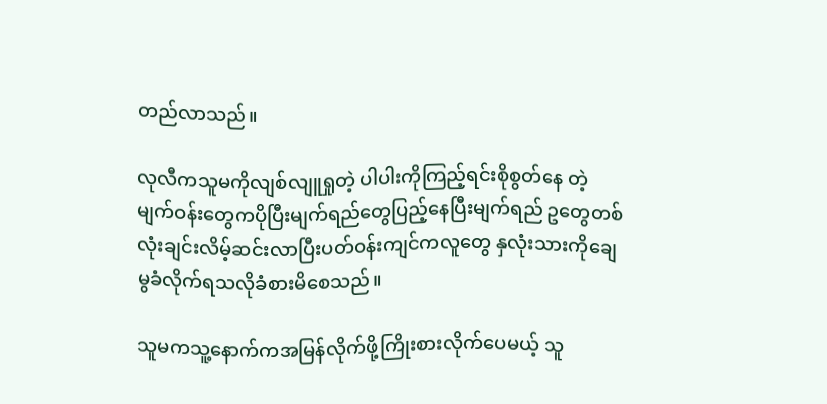တည်လာသည်။

လုလီကသူမကိုလျစ်လျူရှုတဲ့ ပါပါးကိုကြည့်ရင်းစိုစွတ်နေ တဲ့မျက်ဝန်းတွေကပိုပြီးမျက်ရည်တွေပြည့်နေပြီးမျက်ရည် ဥတွေတစ်လုံးချင်းလိမ့်ဆင်းလာပြီးပတ်ဝန်းကျင်ကလူတွေ နှလုံးသားကိုချေမွခံလိုက်ရသလိုခံစားမိစေသည်။

သူမကသူ့နောက်ကအမြန်လိုက်ဖို့ကြိုးစားလိုက်ပေမယ့် သူ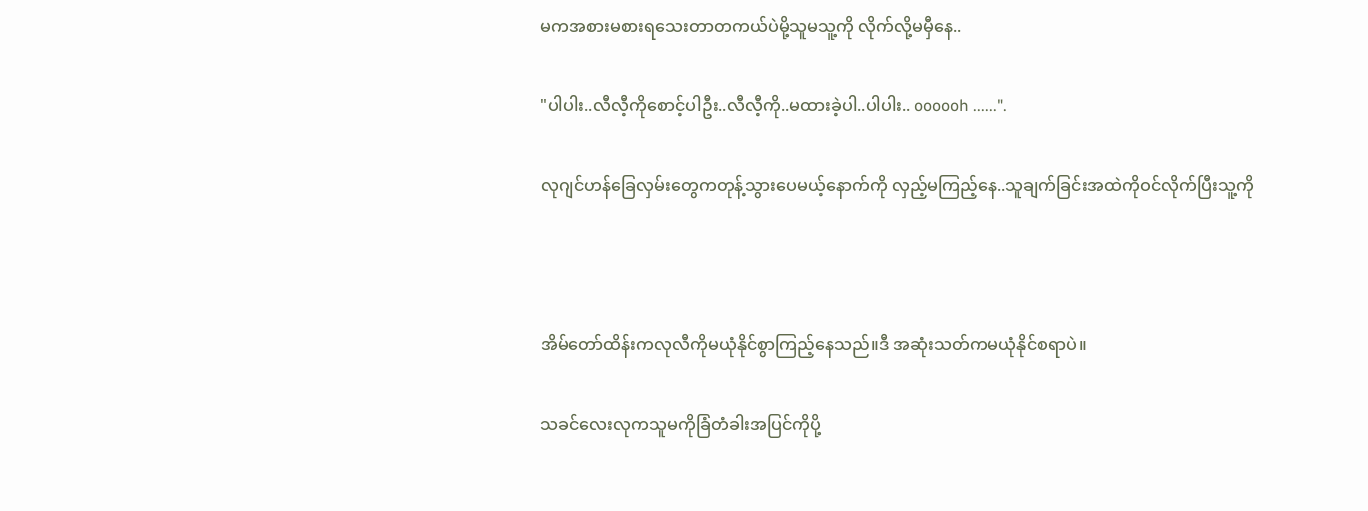မကအစားမစားရသေးတာတကယ်ပဲမို့သူမသူ့ကို လိုက်လို့မမှီနေ..

"ပါပါး..လီလီ့ကိုစောင့်ပါဦး..လီလီ့ကို..မထားခဲ့ပါ..ပါပါး.. oooooh ......".

လုဂျင်ဟန်ခြေလှမ်းတွေကတုန့်သွားပေမယ့်နောက်ကို လှည့်မကြည့်နေ..သူချက်ခြင်းအထဲကိုဝင်လိုက်ပြီးသူ့ကို



အိမ်တော်ထိန်းကလုလီကိုမယုံနိုင်စွာကြည့်နေသည်။ဒီ အဆုံးသတ်ကမယုံနိုင်စရာပဲ။

သခင်လေးလုကသူမကိုခြံတံခါးအပြင်ကိုပို့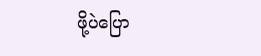ဖို့ပဲပြော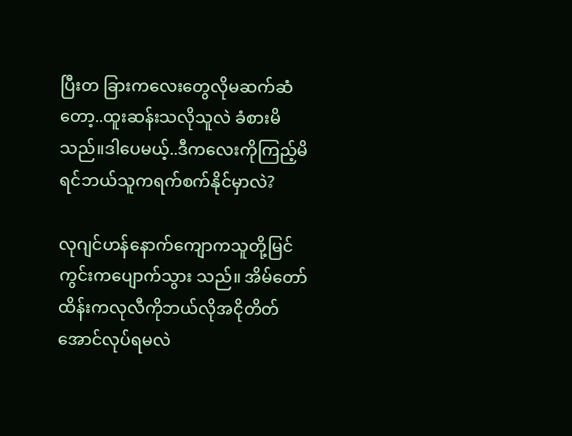ပြီးတ ခြားကလေးတွေလိုမဆက်ဆံတော့..ထူးဆန်းသလိုသူလဲ ခံစားမိသည်။ဒါပေမယ့်..ဒီကလေးကိုကြည့်မိရင်ဘယ်သူကရက်စက်နိုင်မှာလဲ?

လုဂျင်ဟန်နောက်ကျောကသူတို့မြင်ကွင်းကပျောက်သွား သည်။ အိမ်တော်ထိန်းကလုလီကိုဘယ်လိုအငိုတိတ် အောင်လုပ်ရမလဲ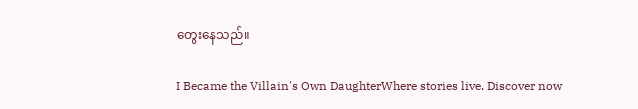တွေးနေသည်။

I Became the Villain's Own DaughterWhere stories live. Discover now